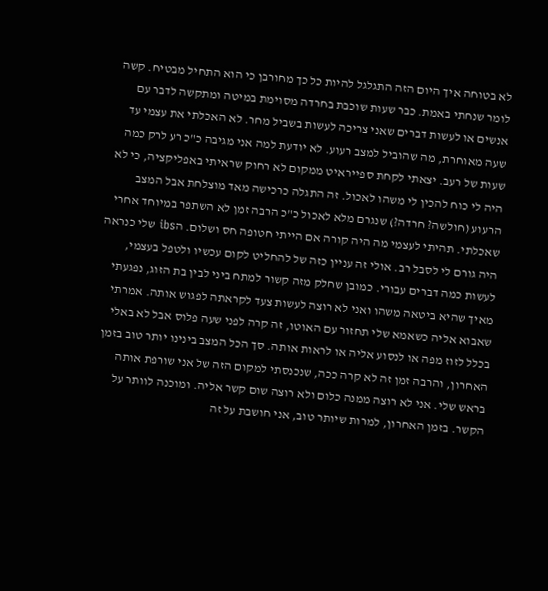לא בטוחה איך היום הזה התגלגל להיות כל כך מחורבן כי הוא התחיל מבטיח. קשה לומר שנחתי באמת. כבר שעות שוכבת בחרדה מסוימת במיטה ומתקשה לדבר עם אנשים או לעשות דברים שאני צריכה לעשות בשביל מחר. לא האכלתי את עצמי עד שעה מאוחרת, מה שהוביל למצב רעוע. לא יודעת למה אני מגיבה כ"כ רע לרק כמה שעות של רעב. יצאתי לקחת ספייראיט ממקום לא רחוק שראיתי באפליקציה, כי לא היה לי כוח להכין לי משהו לאכול. זה התגלה כרכישה מאד מוצלחת אבל המצב הרעוע (חולשה? חרדה?) שנגרם מלא לאכול כ"כ הרבה זמן לא השתפר במיוחד אחרי שאכלתי. תהיתי לעצמי מה היה קורה אם הייתי חטופה חס ושלום. הibs שלי כנראה היה גורם לי לסבל רב. אולי זה עניין כזה של להחליט לקום עכשיו ולטפל בעצמי, לעשות כמה דברים עבורי. כמובן שחלק מזה קשור למתח ביני לבין בת הזוג, נפגעתי מאיך שהיא ביטאה משהו ואני לא רוצה לעשות צעד לקראתה לפגוש אותה. אמרתי שאבוא אליה כשאמא שלי תחזור עם האוטו, זה קרה לפני שעה פלוס אבל לא באלי בכלל לזוז מפה או לנסוע אליה או לראות אותה. סך הכל המצב בינינו יותר טוב בזמן האחרון, והרבה זמן זה לא קרה ככה, שנכנסתי למקום הזה של אני שורפת אותה בראש שלי. אני לא רוצה ממנה כלום ולא רוצה שום קשר אליה. ומוכנה לוותר על הקשר. בזמן האחרון, למרות שיותר טוב, אני חושבת על זה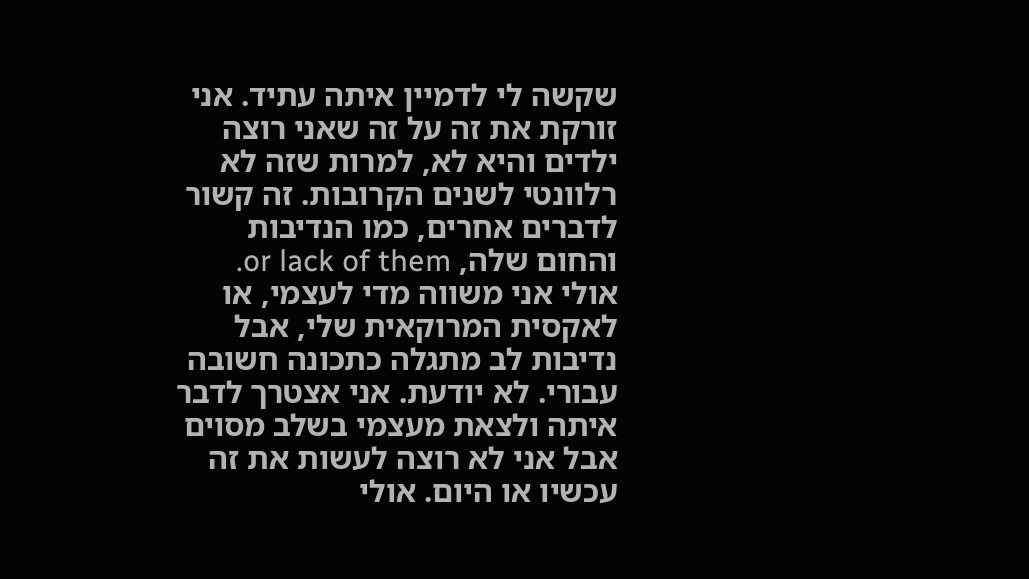שקשה לי לדמיין איתה עתיד. אני זורקת את זה על זה שאני רוצה ילדים והיא לא, למרות שזה לא רלוונטי לשנים הקרובות. זה קשור לדברים אחרים, כמו הנדיבות והחום שלה, or lack of them. אולי אני משווה מדי לעצמי, או לאקסית המרוקאית שלי, אבל נדיבות לב מתגלה כתכונה חשובה עבורי. לא יודעת. אני אצטרך לדבר איתה ולצאת מעצמי בשלב מסוים אבל אני לא רוצה לעשות את זה עכשיו או היום. אולי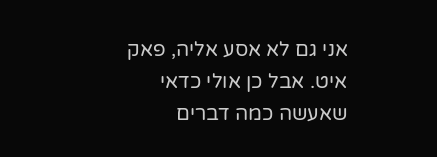אני גם לא אסע אליה, פאק איט. אבל כן אולי כדאי שאעשה כמה דברים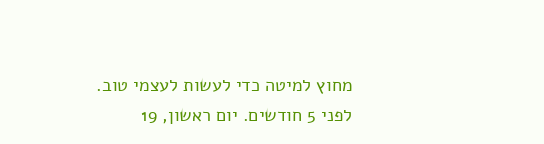מחוץ למיטה כדי לעשות לעצמי טוב.
לפני 5 חודשים. יום ראשון, 19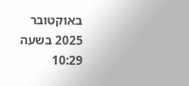באוקטובר 2025 בשעה 10:29